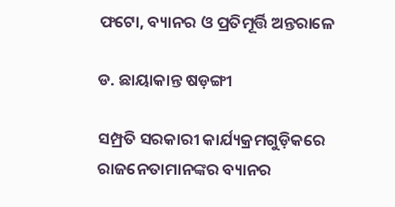ଫଟୋ, ବ୍ୟାନର ଓ ପ୍ରତିମୂର୍ତ୍ତି ଅନ୍ତରାଳେ

ଡ. ଛାୟାକାନ୍ତ ଷଡ଼ଙ୍ଗୀ

ସମ୍ପ୍ରତି ସରକାରୀ କାର୍ଯ୍ୟକ୍ରମଗୁଡ଼ିକରେ ରାଜନେତାମାନଙ୍କର ବ୍ୟାନର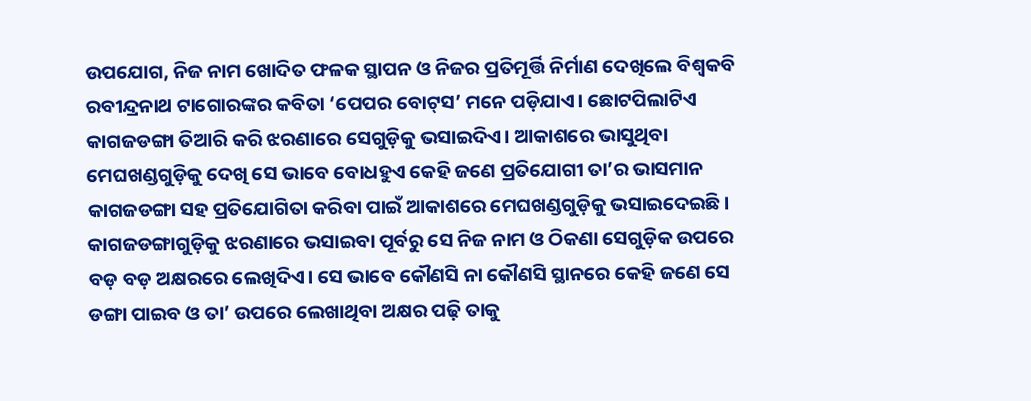ଉପଯୋଗ, ନିଜ ନାମ ଖୋଦିତ ଫଳକ ସ୍ଥାପନ ଓ ନିଜର ପ୍ରତିମୂର୍ତ୍ତି ନିର୍ମାଣ ଦେଖିଲେ ବିଶ୍ୱକବି ରବୀନ୍ଦ୍ରନାଥ ଟାଗୋରଙ୍କର କବିତା ‘ପେପର ବୋଟ୍‌ସ’ ମନେ ପଡ଼ିଯାଏ। ଛୋଟପିଲାଟିଏ କାଗଜଡଙ୍ଗା ତିଆରି କରି ଝରଣାରେ ସେଗୁଡ଼ିକୁ ଭସାଇଦିଏ। ଆକାଶରେ ଭାସୁଥିବା ମେଘଖଣ୍ଡଗୁଡ଼ିକୁ ଦେଖି ସେ ଭାବେ ବୋଧହୁଏ କେହି ଜଣେ ପ୍ରତିଯୋଗୀ ତା’ର ଭାସମାନ କାଗଜଡଙ୍ଗା ସହ ପ୍ରତିଯୋଗିତା କରିବା ପାଇଁ ଆକାଶରେ ମେଘଖଣ୍ଡଗୁଡ଼ିକୁ ଭସାଇଦେଇଛି। କାଗଜଡଙ୍ଗାଗୁଡ଼ିକୁ ଝରଣାରେ ଭସାଇବା ପୂର୍ବରୁ ସେ ନିଜ ନାମ ଓ ଠିକଣା ସେଗୁଡ଼ିକ ଉପରେ ବଡ଼ ବଡ଼ ଅକ୍ଷରରେ ଲେଖିଦିଏ। ସେ ଭାବେ କୌଣସି ନା କୌଣସି ସ୍ଥାନରେ କେହି ଜଣେ ସେ ଡଙ୍ଗା ପାଇବ ଓ ତା’ ଉପରେ ଲେଖାଥିବା ଅକ୍ଷର ପଢ଼ି ତାକୁ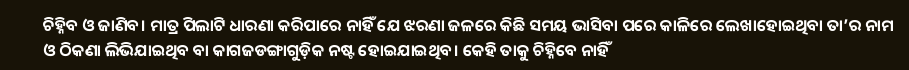ଚିହ୍ନିବ ଓ ଜାଣିବ। ମାତ୍ର ପିଲାଟି ଧାରଣା କରିପାରେ ନାହିଁ ଯେ ଝରଣା ଜଳରେ କିଛି ସମୟ ଭାସିବା ପରେ କାଳିରେ ଲେଖାହୋଇଥିବା ତା’ର ନାମ ଓ ଠିକଣା ଲିଭିଯାଇଥିବ ବା କାଗଜଡଙ୍ଗାଗୁଡ଼ିକ ନଷ୍ଟ ହୋଇଯାଇଥିବ। କେହି ତାକୁ ଚିହ୍ନିବେ ନାହିଁ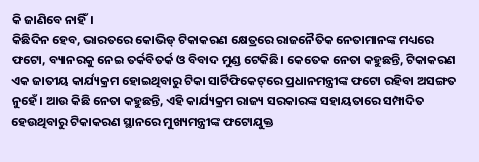କି ଜାଣିବେ ନାହିଁ।
କିଛିଦିନ ହେବ, ଭାରତରେ କୋଭିଡ୍‌ ଟିକାକରଣ କ୍ଷେତ୍ରରେ ରାଜନୈତିକ ନେତାମାନଙ୍କ ମଧ୍ୟରେ ଫଟୋ, ବ୍ୟାନରକୁ ନେଇ ତର୍କବିତର୍କ ଓ ବିବାଦ ମୁଣ୍ଡ ଟେକିଛି। କେତେକ ନେତା କହୁଛନ୍ତି, ଟିକାକରଣ ଏକ ଜାତୀୟ କାର୍ଯ୍ୟକ୍ରମ ହୋଇଥିବାରୁ ଟିକା ସାର୍ଟିଫିକେଟ୍‌ରେ ପ୍ରଧାନମନ୍ତ୍ରୀଙ୍କ ଫଟୋ ରହିବା ଅସଙ୍ଗତ ନୁହେଁ। ଆଉ କିଛି ନେତା କହୁଛନ୍ତି, ଏହି କାର୍ଯ୍ୟକ୍ରମ ରାଜ୍ୟ ସରକାରଙ୍କ ସହାୟତାରେ ସମ୍ପାଦିତ ହେଉଥିବାରୁ ଟିକାକରଣ ସ୍ଥାନରେ ମୁଖ୍ୟମନ୍ତ୍ରୀଙ୍କ ଫଟୋଯୁକ୍ତ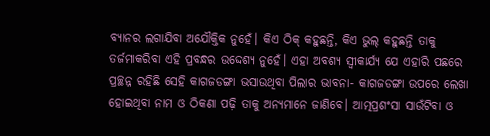ବ୍ୟାନର ଲଗାଯିବା ଅଯୌକ୍ତିକ ନୁହେଁ। କିଏ ଠିକ୍‌ କହୁଛନ୍ତି, କିଏ ଭୁଲ୍‌ କହୁଛନ୍ତି ତାକୁ ତର୍ଜମାକରିବା ଏହି ପ୍ରବନ୍ଧର ଉଦ୍ଦେଶ୍ୟ ନୁହେଁ। ଏହା ଅବଶ୍ୟ ସ୍ବୀକାର୍ଯ୍ୟ ଯେ ଏହାରି ପଛରେ ପ୍ରଚ୍ଛନ୍ନ ରହିଛି ସେହି କାଗଜଡଙ୍ଗା ଭସାଉଥିବା ପିଲାର ଭାବନା- କାଗଜଡଙ୍ଗା ଉପରେ ଲେଖା ହୋଇଥିବା ନାମ ଓ ଠିକଣା ପଢ଼ି ତାକୁ ଅନ୍ୟମାନେ ଜାଣିବେ। ଆତ୍ମପ୍ରଶଂସା ସାଉଁଟିବା ଓ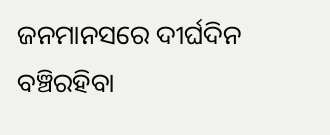ଜନମାନସରେ ଦୀର୍ଘଦିନ ବଞ୍ଚିରହିବା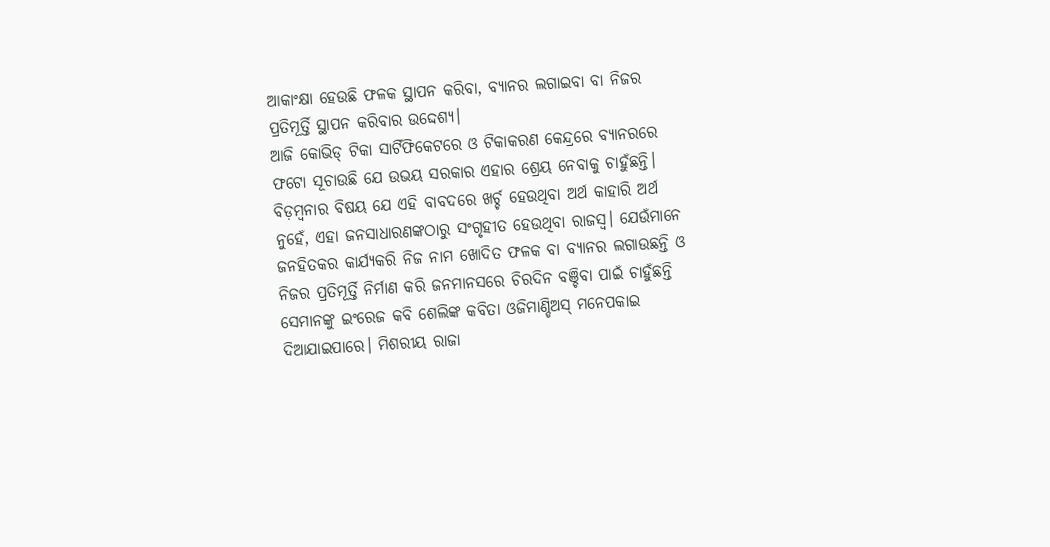ଆକାଂକ୍ଷା ହେଉଛି ଫଳକ ସ୍ଥାପନ କରିବା, ବ୍ୟାନର ଲଗାଇବା ବା ନିଜର ପ୍ରତିମୂର୍ତ୍ତି ସ୍ଥାପନ କରିବାର ଉଦ୍ଦେଶ୍ୟ।
ଆଜି କୋଭିଡ୍‌ ଟିକା ସାର୍ଟିଫିକେଟରେ ଓ ଟିକାକରଣ କେନ୍ଦ୍ରରେ ବ୍ୟାନରରେ ଫଟୋ ସୂଚାଉଛି ଯେ ଉଭୟ ସରକାର ଏହାର ଶ୍ରେୟ ନେବାକୁ ଚାହୁଁଛନ୍ତି। ବିଡ଼ମ୍ବନାର ବିଷୟ ଯେ ଏହି ବାବଦରେ ଖର୍ଚ୍ଚ ହେଉଥିବା ଅର୍ଥ କାହାରି ଅର୍ଥ ନୁହେଁ, ଏହା ଜନସାଧାରଣଙ୍କଠାରୁ ସଂଗୃହୀତ ହେଉଥିବା ରାଜସ୍ବ। ଯେଉଁମାନେ ଜନହିତକର କାର୍ଯ୍ୟକରି ନିଜ ନାମ ଖୋଦିତ ଫଳକ ବା ବ୍ୟାନର ଲଗାଉଛନ୍ତି ଓ ନିଜର ପ୍ରତିମୂର୍ତ୍ତି ନିର୍ମାଣ କରି ଜନମାନସରେ ଚିରଦିନ ବଞ୍ଚିବା ପାଇଁ ଚାହୁଁଛନ୍ତି ସେମାନଙ୍କୁ ଇଂରେଜ କବି ଶେଲିଙ୍କ କବିତା ଓଜିମାଣ୍ଡିଅସ୍‌ ମନେପକାଇ ଦିଆଯାଇପାରେ। ମିଶରୀୟ ରାଜା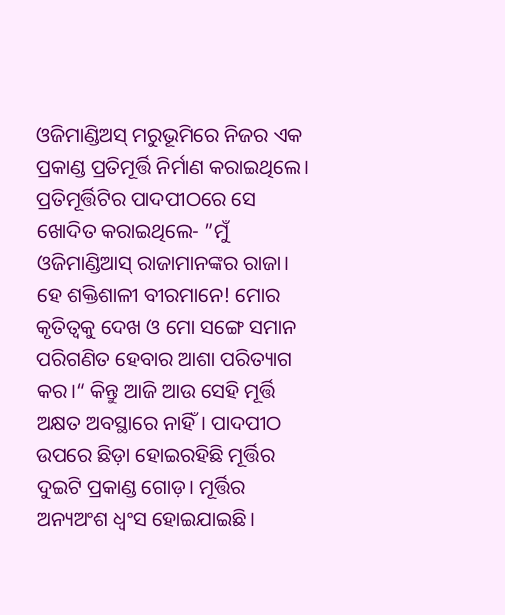ଓଜିମାଣ୍ଡିଅସ୍‌ ମରୁଭୂମିରେ ନିଜର ଏକ ପ୍ରକାଣ୍ଡ ପ୍ରତିମୂର୍ତ୍ତି ନିର୍ମାଣ କରାଇଥିଲେ। ପ୍ରତିମୂର୍ତ୍ତିଟିର ପାଦପୀଠରେ ସେ ଖୋଦିତ କରାଇଥିଲେ- ”ମୁଁ ଓଜିମାଣ୍ଡିଆସ୍‌ ରାଜାମାନଙ୍କର ରାଜା। ହେ ଶକ୍ତିଶାଳୀ ବୀରମାନେ! ମୋର କୃତିତ୍ୱକୁ ଦେଖ ଓ ମୋ ସଙ୍ଗେ ସମାନ ପରିଗଣିତ ହେବାର ଆଶା ପରିତ୍ୟାଗ କର।“ କିନ୍ତୁ ଆଜି ଆଉ ସେହି ମୂର୍ତ୍ତି ଅକ୍ଷତ ଅବସ୍ଥାରେ ନାହିଁ। ପାଦପୀଠ ଉପରେ ଛିଡ଼ା ହୋଇରହିଛି ମୂର୍ତ୍ତିର ଦୁଇଟି ପ୍ରକାଣ୍ଡ ଗୋଡ଼। ମୂର୍ତ୍ତିର ଅନ୍ୟଅଂଶ ଧ୍ୱଂସ ହୋଇଯାଇଛି।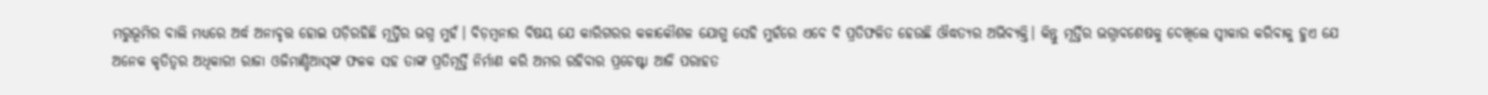ମରୁଭୂମିର ବାଲି ମଧ୍ୟରେ ଅର୍ଦ୍ଧ ଅନାବୃତ୍ତ ହୋଇ ପଡ଼ିରହିଛି ମୂର୍ତ୍ତିର ଭଗ୍ନ ମୁହଁ। ବିଡ଼ମ୍ବନାର ବିଷୟ ଯେ କାରିଗରର କଳାକୌଶଳ ଯୋଗୁ ସେହି ମୁହଁରେ ଏବେ ବି ପ୍ରତିଫଳିତ ହେଉଛି ଔଦ୍ଧତ୍ୟର ଅଭିବ୍ୟକ୍ତି। କିନ୍ତୁ ମୂର୍ତ୍ତିର ଭଗ୍ନାବଶେଷକୁ ଦେଖିଲେ ସ୍ବୀକାର କରିବାକୁ ହୁଏ ଯେ ଅନେକ କୃତିତ୍ୱର ଅଧିକାରୀ ରାଜା ଓଜିମାଣ୍ଡିଆସ୍‌ଙ୍କ ଫଳକ ସହ ତାଙ୍କ ପ୍ରତିମୂର୍ତ୍ତି ନିର୍ମାଣ କରି ଅମର ରହିବାର ପ୍ରଚେଷ୍ଟା ଆଜି ପରାହତ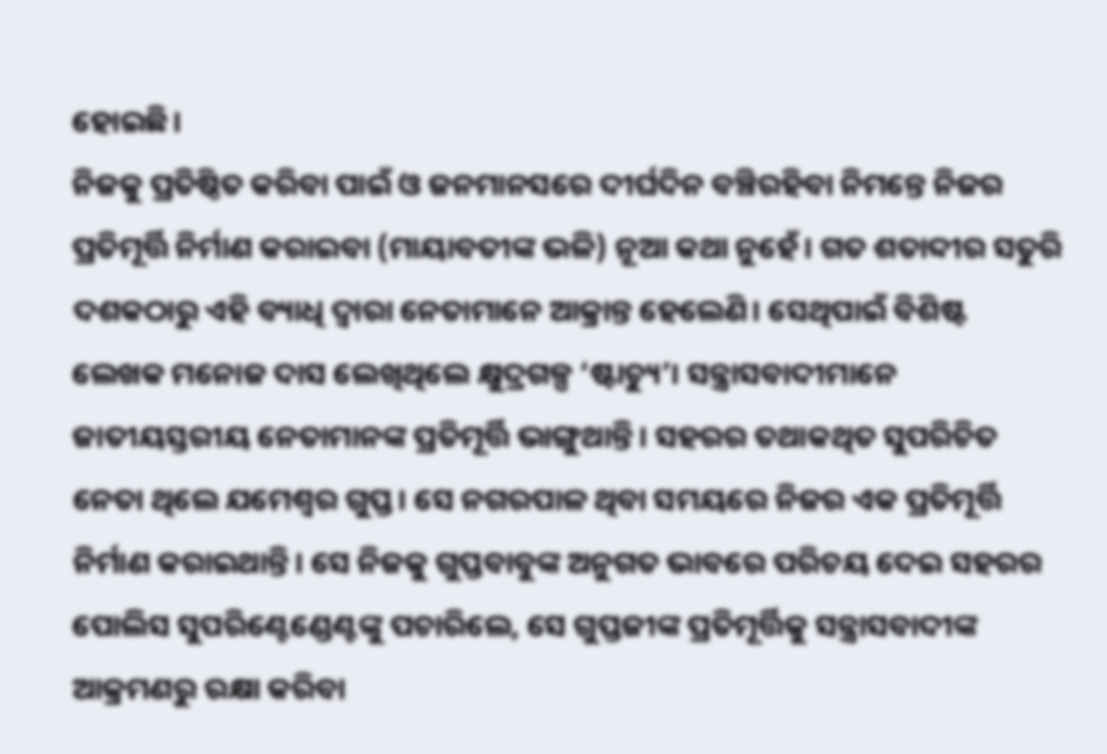ହୋଇଛି।
ନିଜକୁ ପ୍ରତିଷ୍ଠିତ କରିବା ପାଇଁ ଓ ଜନମାନସରେ ଦୀର୍ଘଦିନ ବଞ୍ଚିରହିବା ନିମନ୍ତେ ନିଜର ପ୍ରତିମୂର୍ତ୍ତି ନିର୍ମାଣ କରାଇବା (ମାୟାବତୀଙ୍କ ଭଳି) ନୂଆ କଥା ନୁହେଁ। ଗତ ଶତାବ୍ଦୀର ସତୁରି ଦଶକଠାରୁ ଏହି ବ୍ୟାଧି ଦ୍ୱାରା ନେତାମାନେ ଆକ୍ରାନ୍ତ ହେଲେଣି। ସେଥିପାଇଁ ବିଶିଷ୍ଟ ଲେଖକ ମନୋଜ ଦାସ ଲେଖିଥିଲେ କ୍ଷୁଦ୍ରଗଳ୍ପ ‘ଷ୍ଟାଚ୍ୟୁ’। ସନ୍ତ୍ରାସବାଦୀମାନେ ଜାତୀୟସ୍ତରୀୟ ନେତାମାନଙ୍କ ପ୍ରତିମୂର୍ତ୍ତି ଭାଙ୍ଗୁଥାନ୍ତି। ସହରର ତଥାକଥିତ ସୁପରିଚିତ ନେତା ଥିଲେ ଯମେଶ୍ୱର ଗୁପ୍ତ। ସେ ନଗରପାଳ ଥିବା ସମୟରେ ନିଜର ଏକ ପ୍ରତିମୂର୍ତ୍ତି ନିର୍ମାଣ କରାଇଥାନ୍ତି। ସେ ନିଜକୁ ଗୁପ୍ତବାବୁଙ୍କ ଅନୁଗତ ଭାବରେ ପରିଚୟ ଦେଇ ସହରର ପୋଲିସ ସୁପରିଣ୍ଟେଣ୍ଡେଣ୍ଟଙ୍କୁ ପଚାରିଲେ, ସେ ଗୁପ୍ତଜୀଙ୍କ ପ୍ରତିମୂର୍ତ୍ତିକୁ ସନ୍ତ୍ରାସବାଦୀଙ୍କ ଆକ୍ରମଣରୁ ରକ୍ଷା କରିବା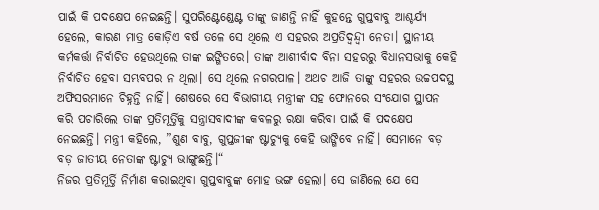ପାଇଁ କି ପଦକ୍ଷେପ ନେଇଛନ୍ତି। ସୁପରିଣ୍ଟେଣ୍ଡେଣ୍ଟ ତାଙ୍କୁ ଜାଣନ୍ତି ନାହିଁ କୁହନ୍ତେ ଗୁପ୍ତବାବୁ ଆଶ୍ଚର୍ଯ୍ୟ ହେଲେ, କାରଣ ମାତ୍ର କୋଡ଼ିଏ ବର୍ଷ ତଳେ ସେ ଥିଲେ ଏ ସହରର ଅପ୍ରତିଦ୍ୱନ୍ଦ୍ୱୀ ନେତା। ସ୍ଥାନୀୟ କର୍ମକର୍ତ୍ତା ନିର୍ବାଚିତ ହେଉଥିଲେ ତାଙ୍କ ଇଙ୍ଗିତରେ। ତାଙ୍କ ଆଶୀର୍ବାଦ ବିନା ସହରରୁ ବିଧାନସଭାକୁ କେହି ନିର୍ବାଚିତ ହେବା ସମ୍ଭବପର ନ ଥିଲା। ସେ ଥିଲେ ନଗରପାଳ। ଅଥଚ ଆଜି ତାଙ୍କୁ ସହରର ଉଚ୍ଚପଦସ୍ଥ ଅଫିସରମାନେ ଚିହ୍ନନ୍ତି ନାହିଁ। ଶେଷରେ ସେ ବିଭାଗୀୟ ମନ୍ତ୍ରୀଙ୍କ ସହ ଫୋନରେ ସଂଯୋଗ ସ୍ଥାପନ କରି ପଚାରିଲେ ତାଙ୍କ ପ୍ରତିମୂର୍ତ୍ତିକୁ ସନ୍ତ୍ରାସବାଦୀଙ୍କ କବଳରୁ ରକ୍ଷା କରିବା ପାଇଁ କି ପଦକ୍ଷେପ ନେଇଛନ୍ତି। ମନ୍ତ୍ରୀ କହିଲେ, ”ଶୁଣ ବାବୁ, ଗୁପ୍ତଜୀଙ୍କ ଷ୍ଟାଚ୍ୟୁକୁ କେହି ଭାଙ୍ଗିବେ ନାହିଁ। ସେମାନେ ବଡ଼ ବଡ଼ ଜାତୀୟ ନେତାଙ୍କ ଷ୍ଟାଚ୍ୟୁ ଭାଙ୍ଗୁଛନ୍ତି।“
ନିଜର ପ୍ରତିମୂର୍ତ୍ତି ନିର୍ମାଣ କରାଇଥିବା ଗୁପ୍ତବାବୁଙ୍କ ମୋହ ଭଙ୍ଗ ହେଲା। ସେ ଜାଣିଲେ ଯେ ସେ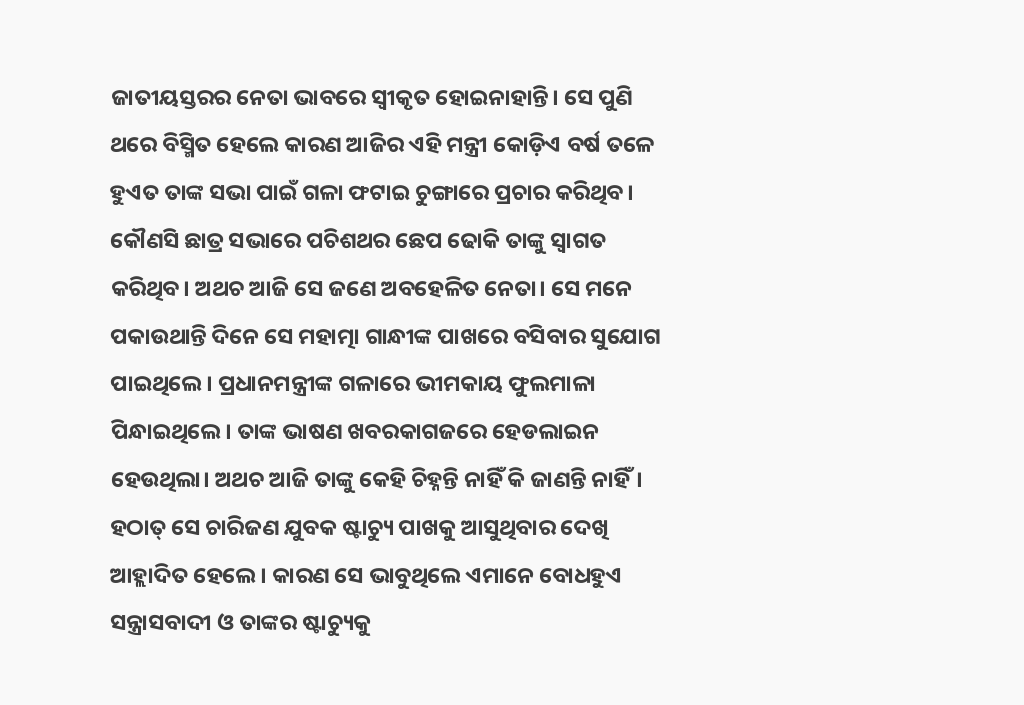ଜାତୀୟସ୍ତରର ନେତା ଭାବରେ ସ୍ବୀକୃତ ହୋଇନାହାନ୍ତି। ସେ ପୁଣି ଥରେ ବିସ୍ମିତ ହେଲେ କାରଣ ଆଜିର ଏହି ମନ୍ତ୍ରୀ କୋଡ଼ିଏ ବର୍ଷ ତଳେ ହୁଏତ ତାଙ୍କ ସଭା ପାଇଁ ଗଳା ଫଟାଇ ଚୁଙ୍ଗାରେ ପ୍ରଚାର କରିଥିବ। କୌଣସି ଛାତ୍ର ସଭାରେ ପଚିଶଥର ଛେପ ଢୋକି ତାଙ୍କୁ ସ୍ବାଗତ କରିଥିବ। ଅଥଚ ଆଜି ସେ ଜଣେ ଅବହେଳିତ ନେତା। ସେ ମନେ ପକାଉଥାନ୍ତି ଦିନେ ସେ ମହାତ୍ମା ଗାନ୍ଧୀଙ୍କ ପାଖରେ ବସିବାର ସୁଯୋଗ ପାଇଥିଲେ। ପ୍ରଧାନମନ୍ତ୍ରୀଙ୍କ ଗଳାରେ ଭୀମକାୟ ଫୁଲମାଳା ପିନ୍ଧାଇଥିଲେ। ତାଙ୍କ ଭାଷଣ ଖବରକାଗଜରେ ହେଡଲାଇନ ହେଉଥିଲା। ଅଥଚ ଆଜି ତାଙ୍କୁ କେହି ଚିହ୍ନନ୍ତି ନାହିଁ କି ଜାଣନ୍ତି ନାହିଁ। ହଠାତ୍‌ ସେ ଚାରିଜଣ ଯୁବକ ଷ୍ଟାଚ୍ୟୁ ପାଖକୁ ଆସୁଥିବାର ଦେଖି ଆହ୍ଲାଦିତ ହେଲେ। କାରଣ ସେ ଭାବୁଥିଲେ ଏମାନେ ବୋଧହୁଏ ସନ୍ତ୍ରାସବାଦୀ ଓ ତାଙ୍କର ଷ୍ଟାଚ୍ୟୁକୁ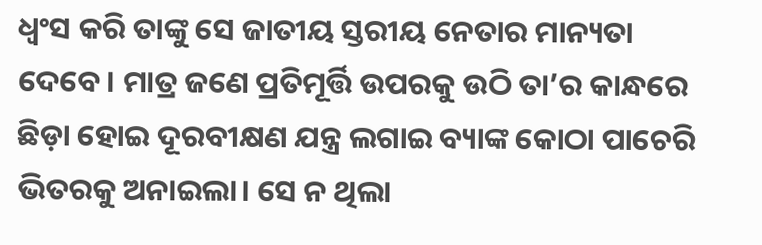ଧ୍ୱଂସ କରି ତାଙ୍କୁ ସେ ଜାତୀୟ ସ୍ତରୀୟ ନେତାର ମାନ୍ୟତା ଦେବେ। ମାତ୍ର ଜଣେ ପ୍ରତିମୂର୍ତ୍ତି ଉପରକୁ ଉଠି ତା’ର କାନ୍ଧରେ ଛିଡ଼ା ହୋଇ ଦୂରବୀକ୍ଷଣ ଯନ୍ତ୍ର ଲଗାଇ ବ୍ୟାଙ୍କ କୋଠା ପାଚେରି ଭିତରକୁ ଅନାଇଲା। ସେ ନ ଥିଲା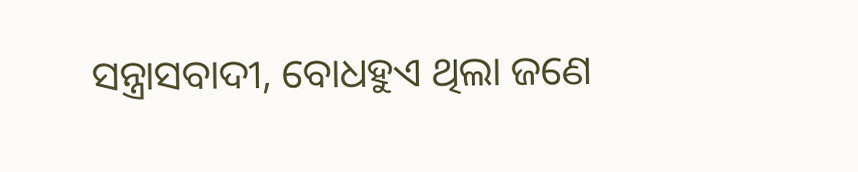ସନ୍ତ୍ରାସବାଦୀ, ବୋଧହୁଏ ଥିଲା ଜଣେ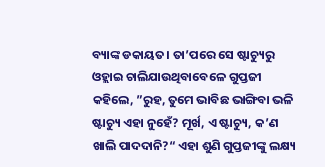ବ୍ୟାଙ୍କ ଡକାୟତ। ତା’ପରେ ସେ ଷ୍ଟାଚ୍ୟୁରୁ ଓହ୍ଲାଇ ଚାଲିଯାଉଥିବାବେଳେ ଗୁପ୍ତଜୀ କହିଲେ, ”ରୁହ, ତୁମେ ଭାବିଛ ଭାଙ୍ଗିବା ଭଳି ଷ୍ଟାଚ୍ୟୁ ଏହା ନୁହେଁ? ମୂର୍ଖ, ଏ ଷ୍ଟାଚ୍ୟୁ, କ’ଣ ଖାଲି ପାଦଦାନି?“ ଏହା ଶୁଣି ଗୁପ୍ତଜୀଙ୍କୁ ଲକ୍ଷ୍ୟ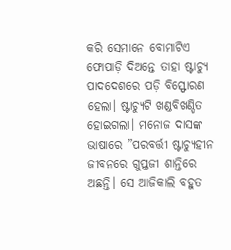କରି ସେମାନେ ବୋମାଟିଏ ଫୋପାଡ଼ି ଦିଅନ୍ତେ ତାହା ଷ୍ଟାଚ୍ୟୁ ପାଦଦେଶରେ ପଡ଼ି ବିସ୍ଫୋରଣ ହେଲା। ଷ୍ଟାଚ୍ୟୁଟି ଖଣ୍ଡବିଖଣ୍ଡିତ ହୋଇଗଲା। ମନୋଜ ଦାସଙ୍କ ଭାଷାରେ ”ପରବର୍ତ୍ତୀ ଷ୍ଟାଚ୍ୟୁହୀନ ଜୀବନରେ ଗୁପ୍ତଜୀ ଶାନ୍ତିରେ ଅଛନ୍ତି। ସେ ଆଜିକାଲି ବହୁତ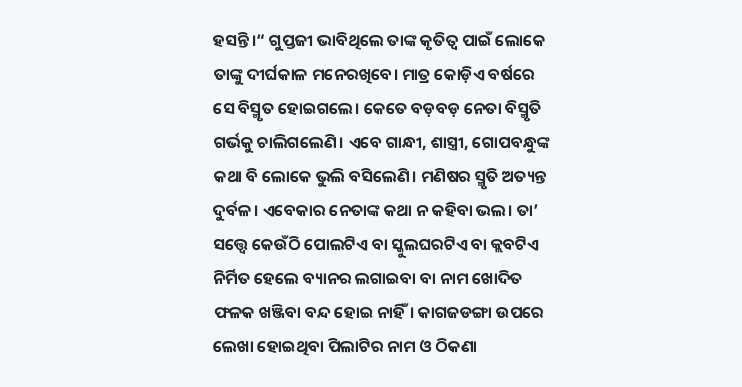ହସନ୍ତି।“ ଗୁପ୍ତଜୀ ଭାବିଥିଲେ ତାଙ୍କ କୃତିତ୍ୱ ପାଇଁ ଲୋକେ ତାଙ୍କୁ ଦୀର୍ଘକାଳ ମନେରଖିବେ। ମାତ୍ର କୋଡ଼ିଏ ବର୍ଷରେ ସେ ବିସ୍ମୃତ ହୋଇଗଲେ। କେତେ ବଡ଼ବଡ଼ ନେତା ବିସ୍ମୃତି ଗର୍ଭକୁ ଚାଲିଗଲେଣି। ଏବେ ଗାନ୍ଧୀ, ଶାସ୍ତ୍ରୀ, ଗୋପବନ୍ଧୁଙ୍କ କଥା ବି ଲୋକେ ଭୁଲି ବସିଲେଣି। ମଣିଷର ସ୍ମୃତି ଅତ୍ୟନ୍ତ ଦୁର୍ବଳ। ଏବେକାର ନେତାଙ୍କ କଥା ନ କହିବା ଭଲ। ତା’ ସତ୍ତ୍ୱେ କେଉଁଠି ପୋଲଟିଏ ବା ସ୍କୁଲଘରଟିଏ ବା କ୍ଲବଟିଏ ନିର୍ମିତ ହେଲେ ବ୍ୟାନର ଲଗାଇବା ବା ନାମ ଖୋଦିତ ଫଳକ ଖଞ୍ଜିବା ବନ୍ଦ ହୋଇ ନାହିଁ। କାଗଜଡଙ୍ଗା ଉପରେ ଲେଖା ହୋଇଥିବା ପିଲାଟିର ନାମ ଓ ଠିକଣା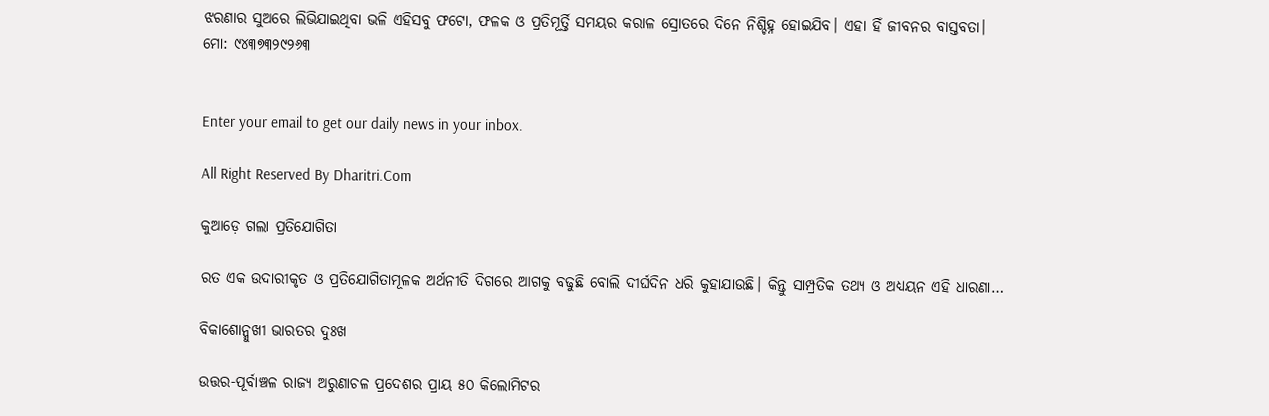ଝରଣାର ସୁଅରେ ଲିଭିଯାଇଥିବା ଭଳି ଏହିସବୁ ଫଟୋ, ଫଳକ ଓ ପ୍ରତିମୂର୍ତ୍ତି ସମୟର କରାଳ ସ୍ରୋତରେ ଦିନେ ନିଶ୍ଚିହ୍ନ ହୋଇଯିବ। ଏହା ହିଁ ଜୀବନର ବାସ୍ତବତା।
ମୋ: ୯୪୩୭୩୨୯୨୬୩


Enter your email to get our daily news in your inbox.

All Right Reserved By Dharitri.Com

କୁଆଡ଼େ ଗଲା ପ୍ରତିଯୋଗିତା

ରତ ଏକ ଉଦାରୀକୃତ ଓ ପ୍ରତିଯୋଗିତାମୂଳକ ଅର୍ଥନୀତି ଦିଗରେ ଆଗକୁ ବଢୁଛି ବୋଲି ଦୀର୍ଘଦିନ ଧରି କୁହାଯାଉଛି। କିନ୍ତୁ ସାମ୍ପ୍ରତିକ ତଥ୍ୟ ଓ ଅଧ୍ୟୟନ ଏହି ଧାରଣା…

ବିକାଶୋନ୍ମୁଖୀ ଭାରତର ଦୁଃଖ

ଉତ୍ତର-ପୂର୍ବାଞ୍ଚଳ ରାଜ୍ୟ ଅରୁଣାଚଳ ପ୍ରଦେଶର ପ୍ରାୟ ୫୦ କିଲୋମିଟର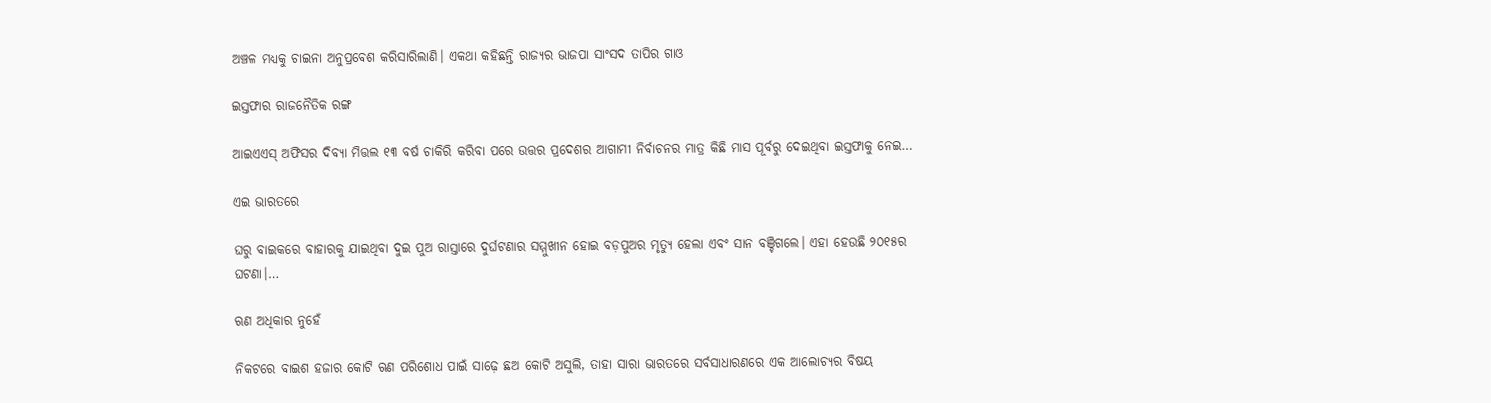ଅଞ୍ଚଳ ମଧ୍ୟକୁ ଚାଇନା ଅନୁପ୍ରବେଶ କରିସାରିଲାଣି। ଏକଥା କହିଛନ୍ତି ରାଜ୍ୟର ଭାଜପା ସାଂସଦ ତାପିର ଗାଓ

ଇସ୍ତଫାର ରାଜନୈତିକ ରଙ୍ଗ

ଆଇଏଏସ୍‌ ଅଫିସର ଦିବ୍ୟା ମିତ୍ତଲ ୧୩ ବର୍ଷ ଚାକିରି କରିବା ପରେ ଉତ୍ତର ପ୍ରଦେଶର ଆଗାମୀ ନିର୍ବାଚନର ମାତ୍ର କିଛି ମାସ ପୂର୍ବରୁ ଦେଇଥିବା ଇସ୍ତଫାକୁ ନେଇ…

ଏଇ ଭାରତରେ

ଘରୁ ବାଇକରେ ବାହାରକୁ ଯାଇଥିବା ଦୁଇ ପୁଅ ରାସ୍ତାରେ ଦୁର୍ଘଟଣାର ସମ୍ମୁଖୀନ ହୋଇ ବଡ଼ପୁଅର ମୃତ୍ୟୁ ହେଲା ଏବଂ ସାନ ବଞ୍ଚିଗଲେ। ଏହା ହେଉଛି ୨୦୧୫ର ଘଟଣା।…

ଋଣ ଅଧିକାର ନୁହେଁ

ନିକଟରେ ବାଇଶ ହଜାର କୋଟି ଋଣ ପରିଶୋଧ ପାଇଁ ସାଢ଼େ ଛଅ କୋଟି ଅସୁଲି, ତାହା ସାରା ଭାରତରେ ସର୍ବସାଧାରଣରେ ଏକ ଆଲୋଚ୍ୟର ବିଷୟ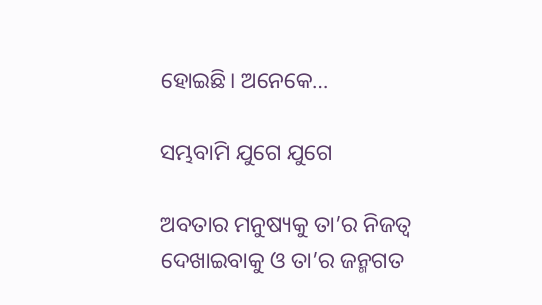ହୋଇଛି। ଅନେକେ…

ସମ୍ଭବାମି ଯୁଗେ ଯୁଗେ

ଅବତାର ମନୁଷ୍ୟକୁ ତା’ର ନିଜତ୍ୱ ଦେଖାଇବାକୁ ଓ ତା’ର ଜନ୍ମଗତ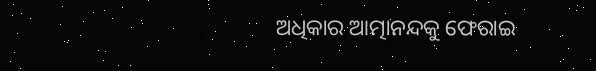ଅଧିକାର ଆତ୍ମାନନ୍ଦକୁ ଫେରାଇ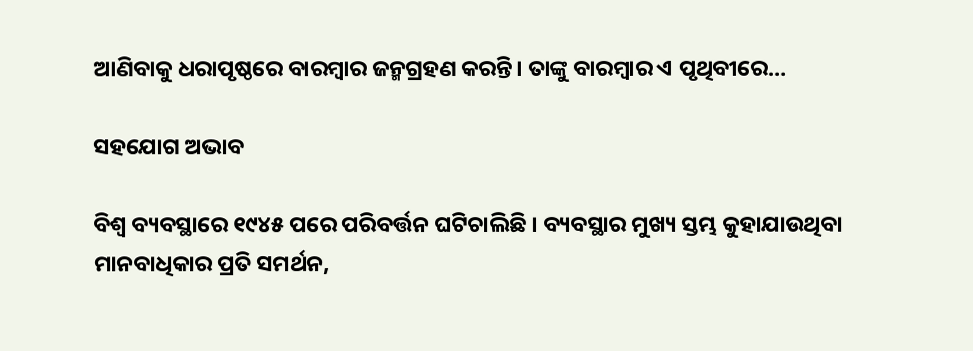ଆଣିବାକୁ ଧରାପୃଷ୍ଠରେ ବାରମ୍ବାର ଜନ୍ମଗ୍ରହଣ କରନ୍ତି। ତାଙ୍କୁ ବାରମ୍ବାର ଏ ପୃଥିବୀରେ…

ସହଯୋଗ ଅଭାବ

ବିଶ୍ୱ ବ୍ୟବସ୍ଥାରେ ୧୯୪୫ ପରେ ପରିବର୍ତ୍ତନ ଘଟିଚାଲିଛି । ବ୍ୟବସ୍ଥାର ମୁଖ୍ୟ ସ୍ତମ୍ଭ କୁହାଯାଉଥିବା ମାନବାଧିକାର ପ୍ରତି ସମର୍ଥନ,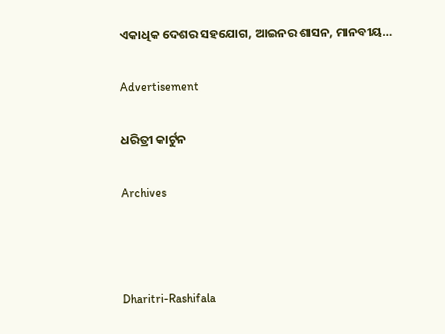ଏକାଧିକ ଦେଶର ସହଯୋଗ, ଆଇନର ଶାସନ, ମାନବୀୟ…

Advertisement

ଧରିତ୍ରୀ କାର୍ଟୁନ

Archives



Dharitri-Rashifala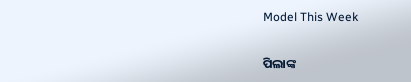Model This Week

ପିଲାଙ୍କ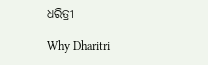ଧରିତ୍ରୀ

Why Dharitri